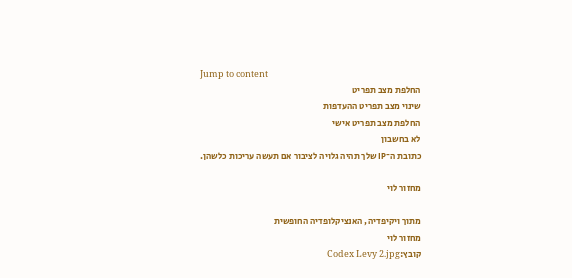Jump to content
החלפת מצב תפריט
שינוי מצב תפריט ההעדפות
החלפת מצב תפריט אישי
לא בחשבון
כתובת ה־IP שלך תהיה גלויה לציבור אם תעשה עריכות כלשהן.

מחזור לוי

מתוך ויקיפדיה, האנציקלופדיה החופשית
מחזור לוי
קובץ:Codex Levy 2.jpg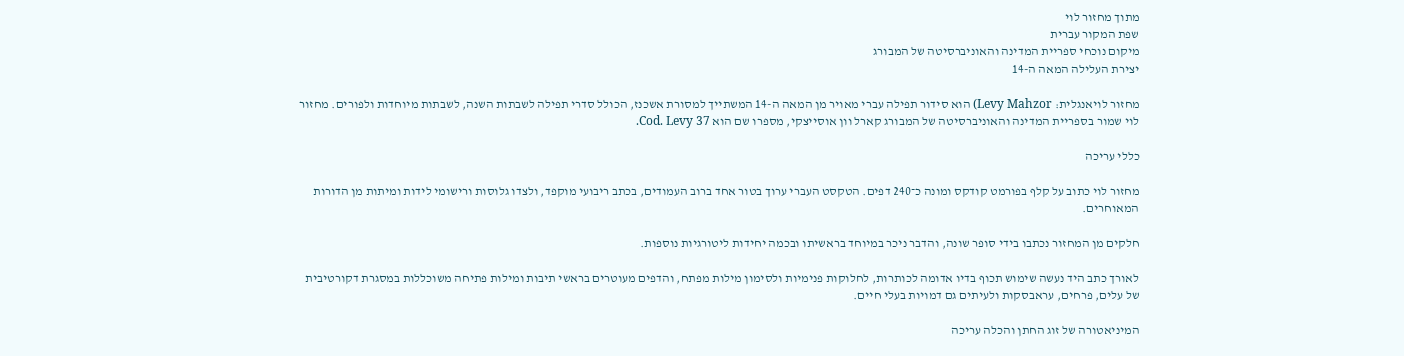מתוך מחזור לוי
שפת המקור עברית
מיקום נוכחי ספריית המדינה והאוניברסיטה של המבורג
יצירת העלילה המאה ה-14

מחזור לויאנגלית: Levy Mahzor) הוא סידור תפילה עברי מאויר מן המאה ה-14 המשתייך למסורת אשכנז, הכולל סדרי תפילה לשבתות השנה, לשבתות מיוחדות ולפורים. מחזור לוי שמור בספריית המדינה והאוניברסיטה של המבורג קארל וון אוסייצקי, מספרו שם הוא Cod. Levy 37.

כללי עריכה

מחזור לוי כתוב על קלף בפורמט קודקס ומונה כ־240 דפים. הטקסט העברי ערוך בטור אחד ברוב העמודים, בכתב ריבועי מוקפד, ולצדו גלוסות ורישומי לידות ומיתות מן הדורות המאוחרים.

חלקים מן המחזור נכתבו בידי סופר שונה, והדבר ניכר במיוחד בראשיתו ובכמה יחידות ליטורגיות נוספות.

לאורך כתב היד נעשה שימוש תכוף בדיו אדומה לכותרות, לחלוקות פנימיות ולסימון מילות מפתח, והדפים מעוטרים בראשי תיבות ומילות פתיחה משוכללות במסגרת דקורטיבית של עלים, פרחים, עראבסקות ולעיתים גם דמויות בעלי חיים.

המיניאטורה של זוג החתן והכלה עריכה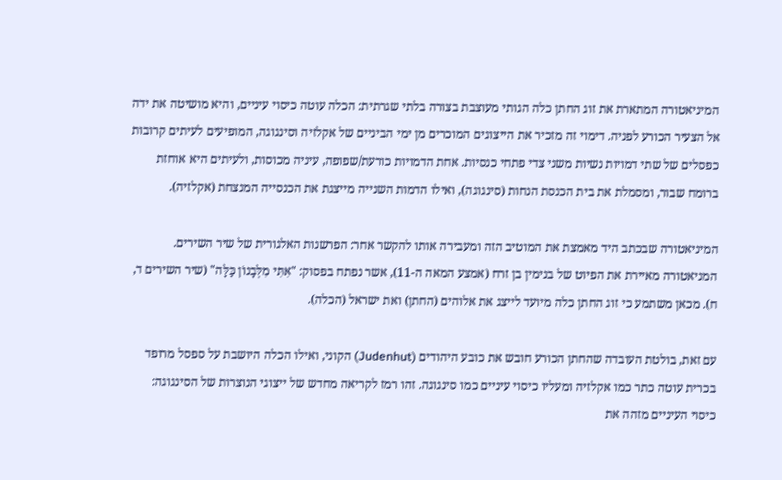המיניאטורה המתארת את זוג החתן כלה הגותי מעוצבת בצורה בלתי שגרתית: הכלה עוטה כיסוי עיניים, והיא מושיטה את ידה אל הצעיר הכורע לפניה. דימוי זה מזכיר את הייצוגים המוכרים מן ימי הביניים של אקלזיה וסינגוגה, המופיעים לעיתים קרובות כפסלים של שתי דמויות נשיות משני צדי פתחי כנסיות. אחת הדמויות כורעת/שפופה, עיניה מכוסות, ולעיתים היא אוחזת ברומח שבור, ומסמלת את בית הכנסת הנחות (סינגוגה), ואילו הדמות השנייה מייצגת את הכנסייה המנצחת (אקלזיה).

המיניאטורה שבכתב היד מאמצת את המוטיב הזה ומעבירה אותו להקשר אחר: הפרשנות האלגורית של שיר השירים. המניאטורה מאיירת את הפיוט של בנימין בן זרח (אמצע המאה ה-11), אשר נפתח בפסוק: "אִתִּי מִלְּבָנוֹן כַּלָּה" (שיר השירים ד, ח). מכאן משתמע כי זוג החתן כלה מיועד לייצג את אלוהים (החתן) ואת ישראל (הכלה).

עם זאת, בולטת העובדה שהחתן הכורע חובש את כובע היהודים (Judenhut) הקוני, ואילו הכלה היושבת על ספסל מרופד בכרית עוטה כתר כמו אקלזיה ומעליו כיסוי עיניים כמו סינגוגה. זהו רמז לקריאה מחדש של ייצוגי הנוצרות של הסינגוגה: כיסוי העיניים מזהה את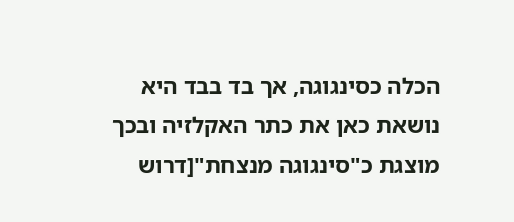הכלה כסינגוגה, אך בד בבד היא נושאת כאן את כתר האקלזיה ובכך מוצגת כ"סינגוגה מנצחת"[דרוש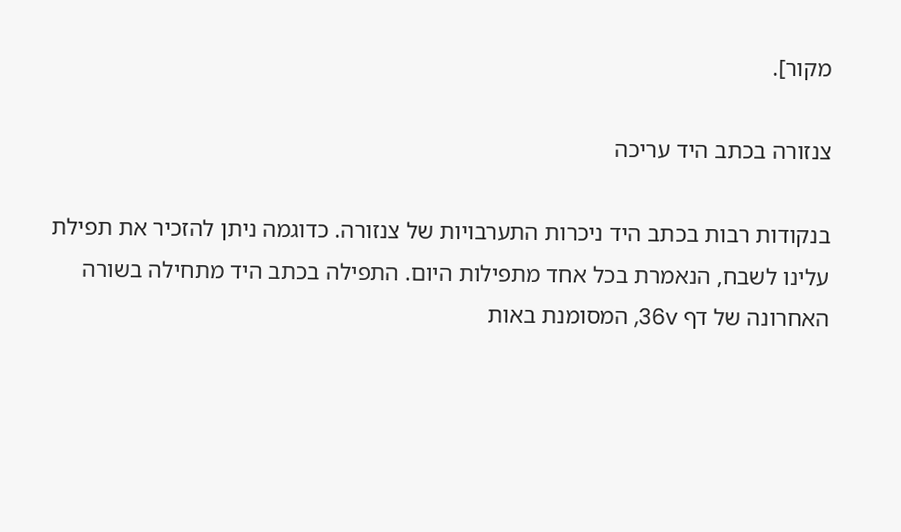מקור].

צנזורה בכתב היד עריכה

בנקודות רבות בכתב היד ניכרות התערבויות של צנזורה. כדוגמה ניתן להזכיר את תפילת עלינו לשבח, הנאמרת בכל אחד מתפילות היום. התפילה בכתב היד מתחילה בשורה האחרונה של דף 36v, המסומנת באות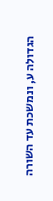הגדולה ע, ונמשכת עד השורה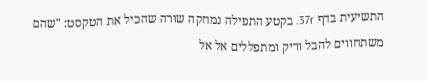התשיעית בדף 37r. בקטע התפילה נמחקה שורה שהכיל את הטקסט: "שהם משתחווים להבל וריק ומתפללים אל אל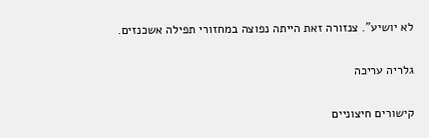לא יושיע". צנזורה זאת הייתה נפוצה במחזורי תפילה אשכנזים.

גלריה עריכה

קישורים חיצוניים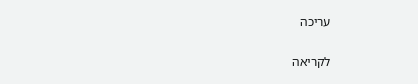עריכה

לקריאה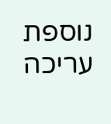נוספת עריכה